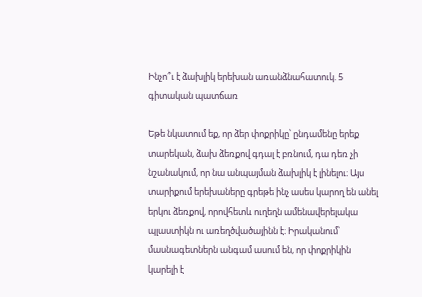Ինչո՞ւ է ձախլիկ երեխան առանձնահատուկ. 5 գիտական պատճառ

Եթե նկատում եք, որ ձեր փոքրիկը՝ ընդամենը երեք տարեկան, ձախ ձեռքով գդալ է բռնում, դա դեռ չի նշանակում, որ նա անպայման ձախլիկ է լինելու։ Այս տարիքում երեխաները գրեթե ինչ ասես կարող են անել երկու ձեռքով, որովհետև ուղեղն ամենավերելակա պլաստիկն ու առեղծվածայինն է։ Իրականում՝ մասնագետներն անգամ ասում են, որ փոքրիկին կարելի է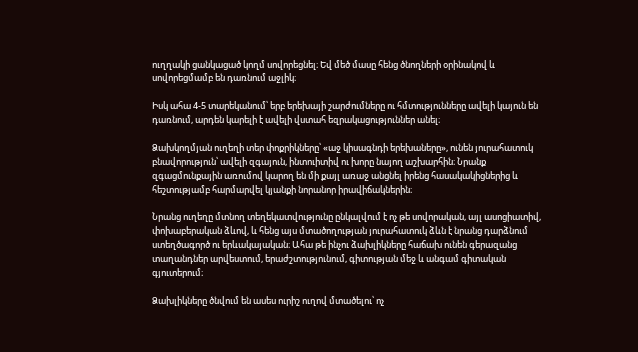ուղղակի ցանկացած կողմ սովորեցնել։ Եվ մեծ մասը հենց ծնողների օրինակով և սովորեցմամբ են դառնում աջլիկ։

Իսկ ահա 4-5 տարեկանում՝ երբ երեխայի շարժումները ու հմտությունները ավելի կայուն են դառնում, արդեն կարելի է ավելի վստահ եզրակացություններ անել։

Ձախկողմյան ուղեղի տեր փոքրիկները՝ «աջ կիսագնդի երեխաները», ունեն յուրահատուկ բնավորություն՝ ավելի զգայուն, ինտուիտիվ ու խորը նայող աշխարհին։ Նրանք զգացմունքային առումով կարող են մի քայլ առաջ անցնել իրենց հասակակիցներից և հեշտությամբ հարմարվել կյանքի նորանոր իրավիճակներին։

Նրանց ուղեղը մտնող տեղեկատվությունը ընկալվում է ոչ թե սովորական, այլ ասոցիատիվ, փոխաբերական ձևով, և հենց այս մտածողության յուրահատուկ ձևն է նրանց դարձնում ստեղծագործ ու երևակայական։ Ահա թե ինչու ձախլիկները հաճախ ունեն գերազանց տաղանդներ արվեստում, երաժշտությունում, գիտության մեջ և անգամ գիտական գյուտերում։

Ձախլիկները ծնվում են ասես ուրիշ ուղով մտածելու՝ ոչ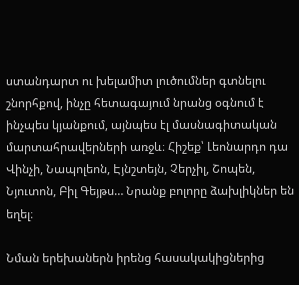ստանդարտ ու խելամիտ լուծումներ գտնելու շնորհքով, ինչը հետագայում նրանց օգնում է ինչպես կյանքում, այնպես էլ մասնագիտական մարտահրավերների առջև։ Հիշեք՝ Լեոնարդո դա Վինչի, Նապոլեոն, Էյնշտեյն, Չերչիլ, Շոպեն, Նյուտոն, Բիլ Գեյթս… Նրանք բոլորը ձախլիկներ են եղել։

Նման երեխաներն իրենց հասակակիցներից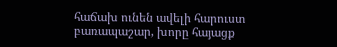հաճախ ունեն ավելի հարուստ բառապաշար, խորը հայացք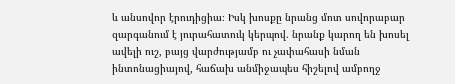և անսովոր էրուդիցիա։ Իսկ խոսքը նրանց մոտ սովորաբար զարգանում է յուրահատուկ կերպով. նրանք կարող են խոսել ավելի ուշ, բայց վարժությամբ ու չափահասի նման ինտոնացիայով, հաճախ անմիջապես հիշելով ամբողջ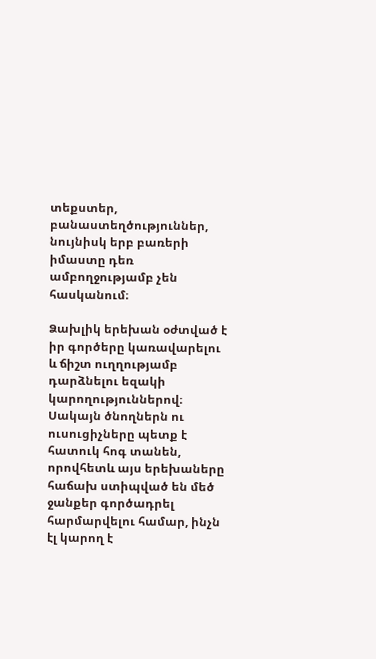տեքստեր, բանաստեղծություններ, նույնիսկ երբ բառերի իմաստը դեռ ամբողջությամբ չեն հասկանում։

Ձախլիկ երեխան օժտված է իր գործերը կառավարելու և ճիշտ ուղղությամբ դարձնելու եզակի կարողություններով։ Սակայն ծնողներն ու ուսուցիչները պետք է հատուկ հոգ տանեն, որովհետև այս երեխաները հաճախ ստիպված են մեծ ջանքեր գործադրել հարմարվելու համար, ինչն էլ կարող է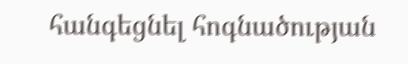հանգեցնել հոգնածության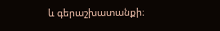և գերաշխատանքի։